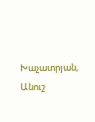Խաչատրյան, Անուշ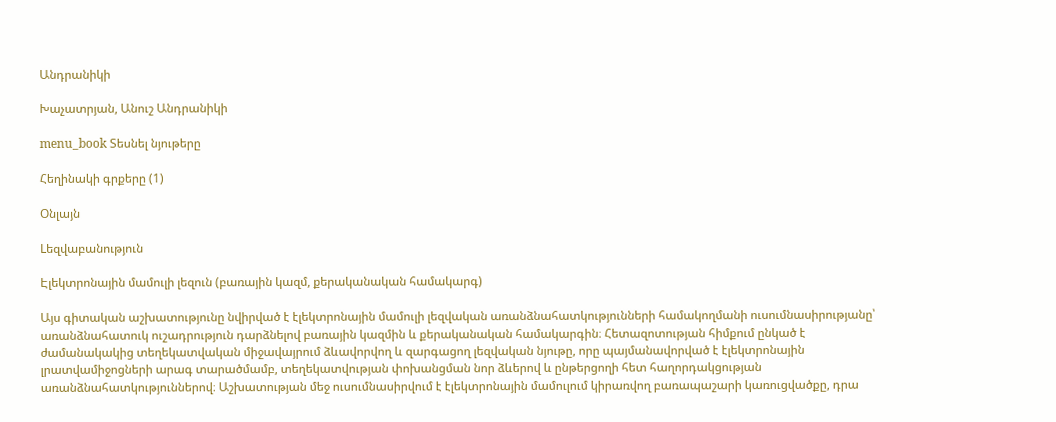Անդրանիկի

Խաչատրյան, Անուշ Անդրանիկի

menu_book Տեսնել նյութերը

Հեղինակի գրքերը (1)

Օնլայն

Lեզվաբանություն

Էլեկտրոնային մամուլի լեզուն (բառային կազմ, քերականական համակարգ)

Այս գիտական աշխատությունը նվիրված է էլեկտրոնային մամուլի լեզվական առանձնահատկությունների համակողմանի ուսումնասիրությանը՝ առանձնահատուկ ուշադրություն դարձնելով բառային կազմին և քերականական համակարգին։ Հետազոտության հիմքում ընկած է ժամանակակից տեղեկատվական միջավայրում ձևավորվող և զարգացող լեզվական նյութը, որը պայմանավորված է էլեկտրոնային լրատվամիջոցների արագ տարածմամբ, տեղեկատվության փոխանցման նոր ձևերով և ընթերցողի հետ հաղորդակցության առանձնահատկություններով։ Աշխատության մեջ ուսումնասիրվում է էլեկտրոնային մամուլում կիրառվող բառապաշարի կառուցվածքը, դրա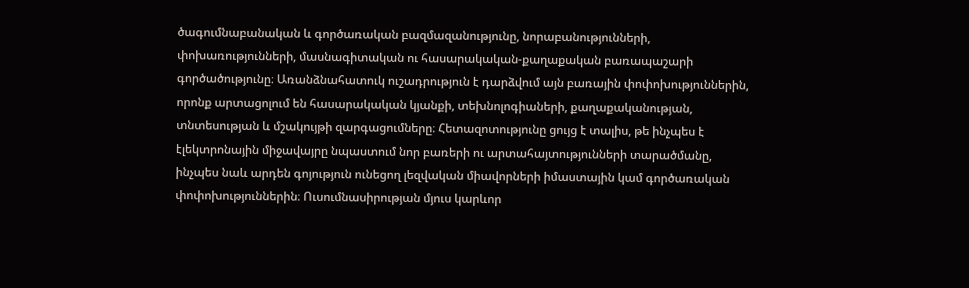ծագումնաբանական և գործառական բազմազանությունը, նորաբանությունների, փոխառությունների, մասնագիտական ու հասարակական-քաղաքական բառապաշարի գործածությունը։ Առանձնահատուկ ուշադրություն է դարձվում այն բառային փոփոխություններին, որոնք արտացոլում են հասարակական կյանքի, տեխնոլոգիաների, քաղաքականության, տնտեսության և մշակույթի զարգացումները։ Հետազոտությունը ցույց է տալիս, թե ինչպես է էլեկտրոնային միջավայրը նպաստում նոր բառերի ու արտահայտությունների տարածմանը, ինչպես նաև արդեն գոյություն ունեցող լեզվական միավորների իմաստային կամ գործառական փոփոխություններին։ Ուսումնասիրության մյուս կարևոր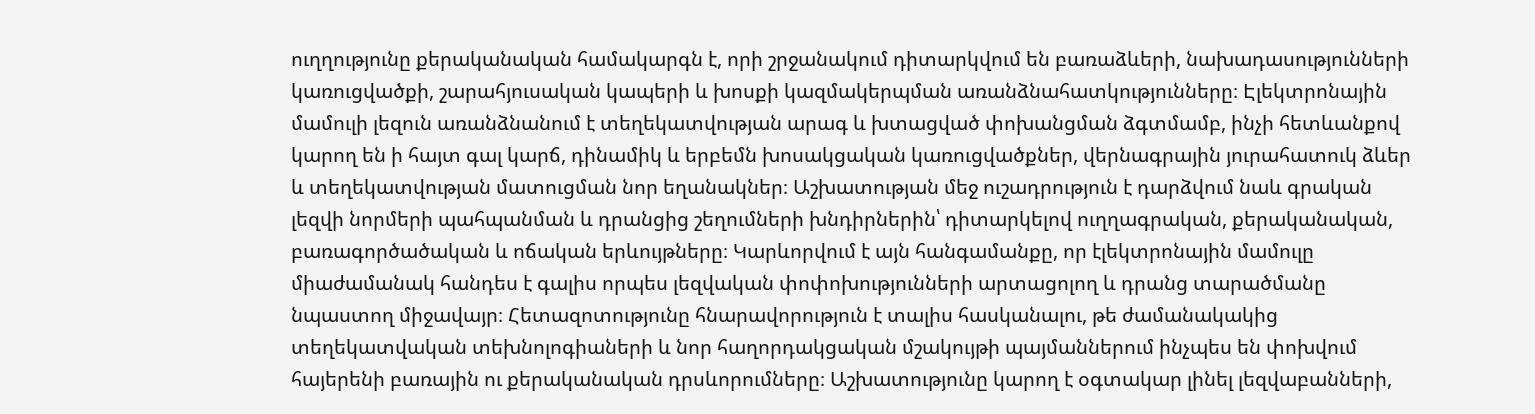ուղղությունը քերականական համակարգն է, որի շրջանակում դիտարկվում են բառաձևերի, նախադասությունների կառուցվածքի, շարահյուսական կապերի և խոսքի կազմակերպման առանձնահատկությունները։ Էլեկտրոնային մամուլի լեզուն առանձնանում է տեղեկատվության արագ և խտացված փոխանցման ձգտմամբ, ինչի հետևանքով կարող են ի հայտ գալ կարճ, դինամիկ և երբեմն խոսակցական կառուցվածքներ, վերնագրային յուրահատուկ ձևեր և տեղեկատվության մատուցման նոր եղանակներ։ Աշխատության մեջ ուշադրություն է դարձվում նաև գրական լեզվի նորմերի պահպանման և դրանցից շեղումների խնդիրներին՝ դիտարկելով ուղղագրական, քերականական, բառագործածական և ոճական երևույթները։ Կարևորվում է այն հանգամանքը, որ էլեկտրոնային մամուլը միաժամանակ հանդես է գալիս որպես լեզվական փոփոխությունների արտացոլող և դրանց տարածմանը նպաստող միջավայր։ Հետազոտությունը հնարավորություն է տալիս հասկանալու, թե ժամանակակից տեղեկատվական տեխնոլոգիաների և նոր հաղորդակցական մշակույթի պայմաններում ինչպես են փոխվում հայերենի բառային ու քերականական դրսևորումները։ Աշխատությունը կարող է օգտակար լինել լեզվաբանների,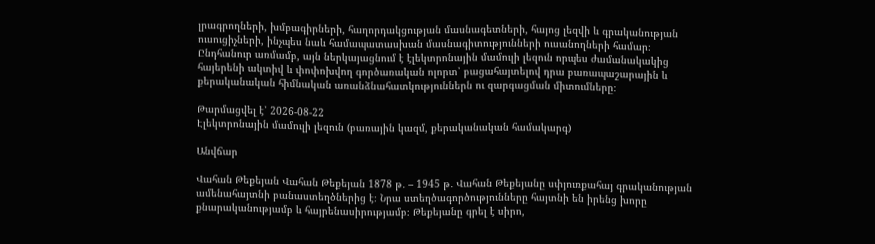լրագրողների, խմբագիրների, հաղորդակցության մասնագետների, հայոց լեզվի և գրականության ուսուցիչների, ինչպես նաև համապատասխան մասնագիտությունների ուսանողների համար։ Ընդհանուր առմամբ, այն ներկայացնում է էլեկտրոնային մամուլի լեզուն որպես ժամանակակից հայերենի ակտիվ և փոփոխվող գործառական ոլորտ՝ բացահայտելով դրա բառապաշարային և քերականական հիմնական առանձնահատկություններն ու զարգացման միտումները։

Թարմացվել է՝ 2026-08-22
Էլեկտրոնային մամուլի լեզուն (բառային կազմ, քերականական համակարգ)

Անվճար

Վահան Թեքեյան Վահան Թեքեյան 1878 թ․ – 1945 թ․ Վահան Թեքեյանը սփյուռքահայ գրականության ամենահայտնի բանաստեղծներից է։ Նրա ստեղծագործությունները հայտնի են իրենց խորը քնարականությամբ և հայրենասիրությամբ։ Թեքեյանը գրել է սիրո,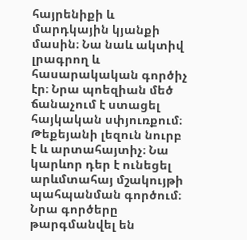հայրենիքի և մարդկային կյանքի մասին։ Նա նաև ակտիվ լրագրող և հասարակական գործիչ էր։ Նրա պոեզիան մեծ ճանաչում է ստացել հայկական սփյուռքում։ Թեքեյանի լեզուն նուրբ է և արտահայտիչ։ Նա կարևոր դեր է ունեցել արևմտահայ մշակույթի պահպանման գործում։ Նրա գործերը թարգմանվել են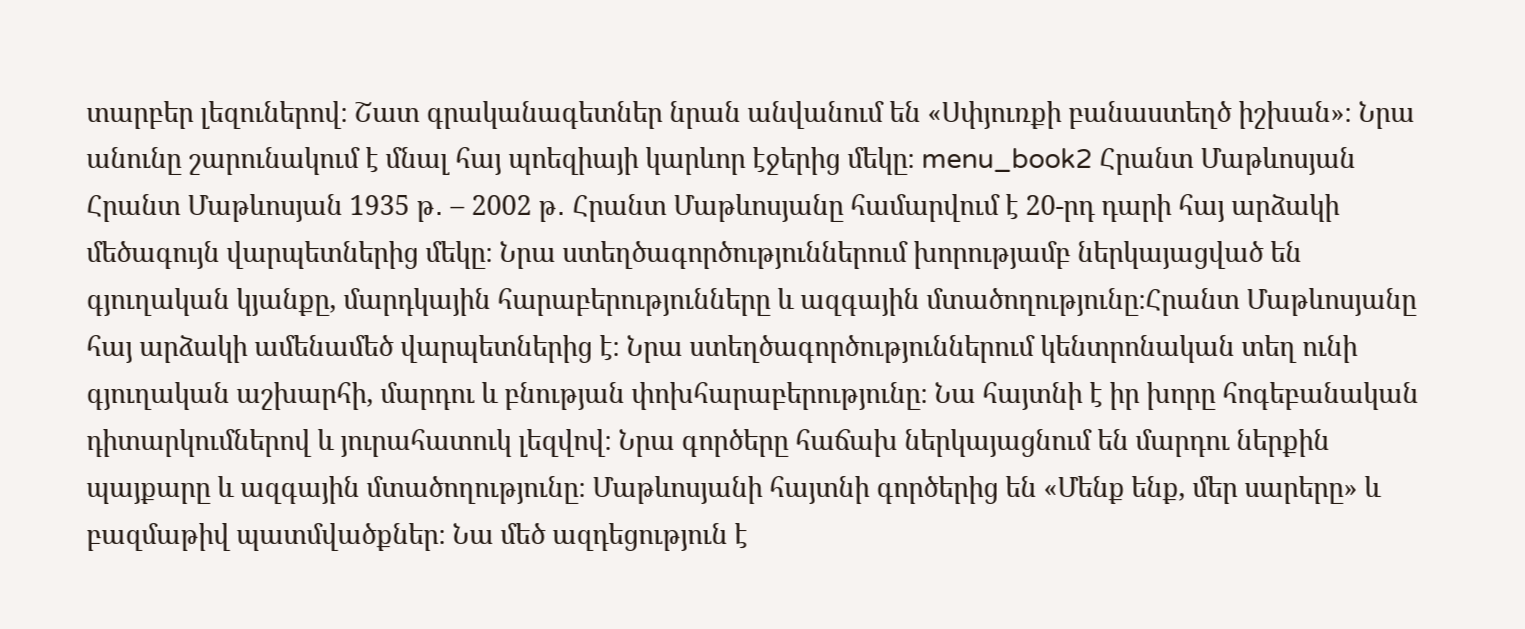տարբեր լեզուներով։ Շատ գրականագետներ նրան անվանում են «Սփյուռքի բանաստեղծ իշխան»։ Նրա անունը շարունակում է մնալ հայ պոեզիայի կարևոր էջերից մեկը։ menu_book2 Հրանտ Մաթևոսյան Հրանտ Մաթևոսյան 1935 թ․ – 2002 թ․ Հրանտ Մաթևոսյանը համարվում է 20-րդ դարի հայ արձակի մեծագույն վարպետներից մեկը։ Նրա ստեղծագործություններում խորությամբ ներկայացված են գյուղական կյանքը, մարդկային հարաբերությունները և ազգային մտածողությունը։Հրանտ Մաթևոսյանը հայ արձակի ամենամեծ վարպետներից է։ Նրա ստեղծագործություններում կենտրոնական տեղ ունի գյուղական աշխարհի, մարդու և բնության փոխհարաբերությունը։ Նա հայտնի է իր խորը հոգեբանական դիտարկումներով և յուրահատուկ լեզվով։ Նրա գործերը հաճախ ներկայացնում են մարդու ներքին պայքարը և ազգային մտածողությունը։ Մաթևոսյանի հայտնի գործերից են «Մենք ենք, մեր սարերը» և բազմաթիվ պատմվածքներ։ Նա մեծ ազդեցություն է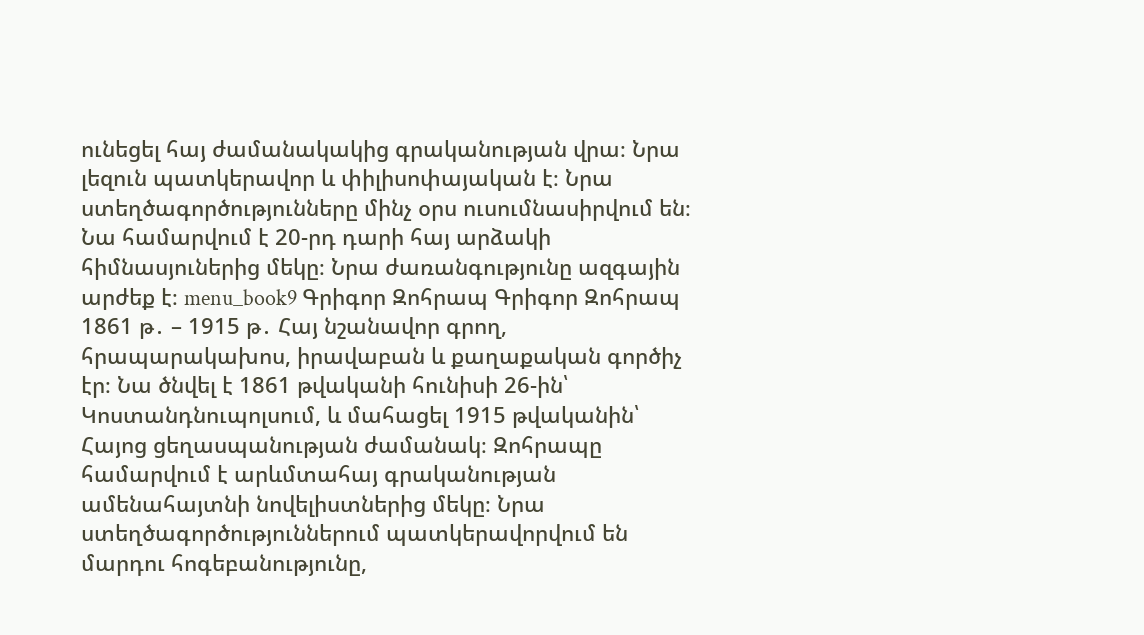ունեցել հայ ժամանակակից գրականության վրա։ Նրա լեզուն պատկերավոր և փիլիսոփայական է։ Նրա ստեղծագործությունները մինչ օրս ուսումնասիրվում են։ Նա համարվում է 20-րդ դարի հայ արձակի հիմնասյուներից մեկը։ Նրա ժառանգությունը ազգային արժեք է։ menu_book9 Գրիգոր Զոհրապ Գրիգոր Զոհրապ 1861 թ․ – 1915 թ․ Հայ նշանավոր գրող, հրապարակախոս, իրավաբան և քաղաքական գործիչ էր։ Նա ծնվել է 1861 թվականի հունիսի 26-ին՝ Կոստանդնուպոլսում, և մահացել 1915 թվականին՝ Հայոց ցեղասպանության ժամանակ։ Զոհրապը համարվում է արևմտահայ գրականության ամենահայտնի նովելիստներից մեկը։ Նրա ստեղծագործություններում պատկերավորվում են մարդու հոգեբանությունը,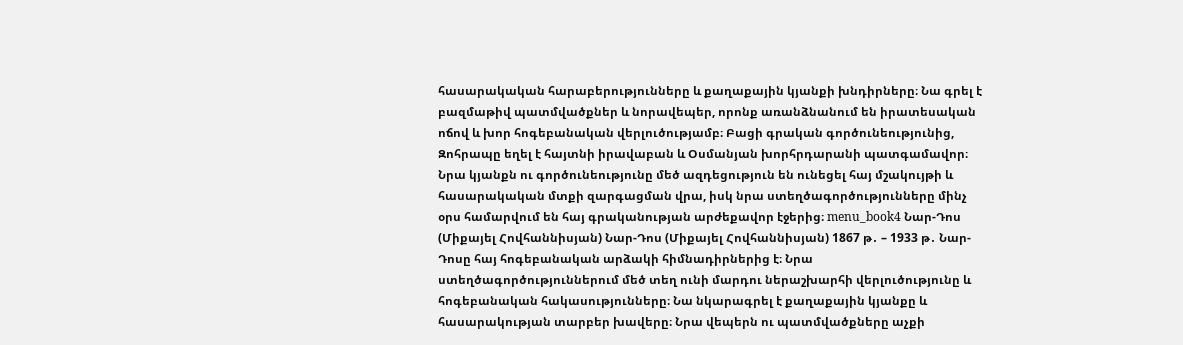հասարակական հարաբերությունները և քաղաքային կյանքի խնդիրները։ Նա գրել է բազմաթիվ պատմվածքներ և նորավեպեր, որոնք առանձնանում են իրատեսական ոճով և խոր հոգեբանական վերլուծությամբ։ Բացի գրական գործունեությունից, Զոհրապը եղել է հայտնի իրավաբան և Օսմանյան խորհրդարանի պատգամավոր։ Նրա կյանքն ու գործունեությունը մեծ ազդեցություն են ունեցել հայ մշակույթի և հասարակական մտքի զարգացման վրա, իսկ նրա ստեղծագործությունները մինչ օրս համարվում են հայ գրականության արժեքավոր էջերից։ menu_book4 Նար-Դոս (Միքայել Հովհաննիսյան) Նար-Դոս (Միքայել Հովհաննիսյան) 1867 թ․ – 1933 թ․ Նար-Դոսը հայ հոգեբանական արձակի հիմնադիրներից է։ Նրա ստեղծագործություններում մեծ տեղ ունի մարդու ներաշխարհի վերլուծությունը և հոգեբանական հակասությունները։ Նա նկարագրել է քաղաքային կյանքը և հասարակության տարբեր խավերը։ Նրա վեպերն ու պատմվածքները աչքի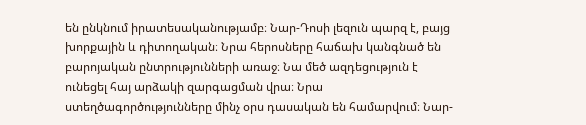են ընկնում իրատեսականությամբ։ Նար-Դոսի լեզուն պարզ է, բայց խորքային և դիտողական։ Նրա հերոսները հաճախ կանգնած են բարոյական ընտրությունների առաջ։ Նա մեծ ազդեցություն է ունեցել հայ արձակի զարգացման վրա։ Նրա ստեղծագործությունները մինչ օրս դասական են համարվում։ Նար-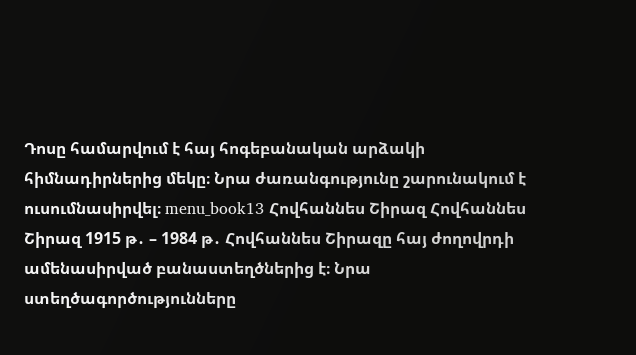Դոսը համարվում է հայ հոգեբանական արձակի հիմնադիրներից մեկը։ Նրա ժառանգությունը շարունակում է ուսումնասիրվել։ menu_book13 Հովհաննես Շիրազ Հովհաննես Շիրազ 1915 թ․ – 1984 թ․ Հովհաննես Շիրազը հայ ժողովրդի ամենասիրված բանաստեղծներից է։ Նրա ստեղծագործությունները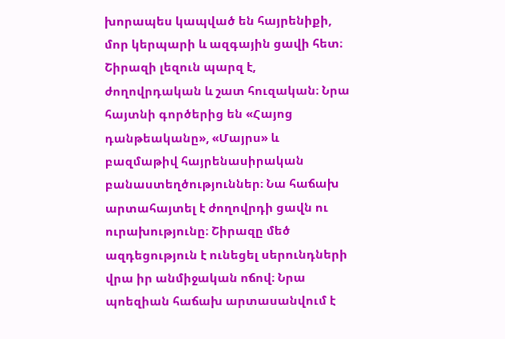խորապես կապված են հայրենիքի, մոր կերպարի և ազգային ցավի հետ։ Շիրազի լեզուն պարզ է, ժողովրդական և շատ հուզական։ Նրա հայտնի գործերից են «Հայոց դանթեականը», «Մայրս» և բազմաթիվ հայրենասիրական բանաստեղծություններ։ Նա հաճախ արտահայտել է ժողովրդի ցավն ու ուրախությունը։ Շիրազը մեծ ազդեցություն է ունեցել սերունդների վրա իր անմիջական ոճով։ Նրա պոեզիան հաճախ արտասանվում է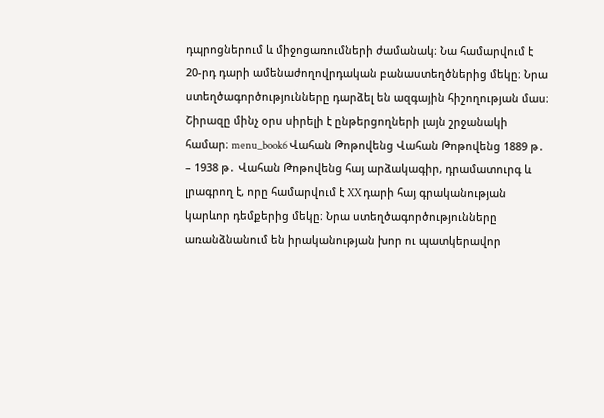դպրոցներում և միջոցառումների ժամանակ։ Նա համարվում է 20-րդ դարի ամենաժողովրդական բանաստեղծներից մեկը։ Նրա ստեղծագործությունները դարձել են ազգային հիշողության մաս։ Շիրազը մինչ օրս սիրելի է ընթերցողների լայն շրջանակի համար։ menu_book6 Վահան Թոթովենց Վահան Թոթովենց 1889 թ․ – 1938 թ․ Վահան Թոթովենց հայ արձակագիր, դրամատուրգ և լրագրող է, որը համարվում է XX դարի հայ գրականության կարևոր դեմքերից մեկը։ Նրա ստեղծագործությունները առանձնանում են իրականության խոր ու պատկերավոր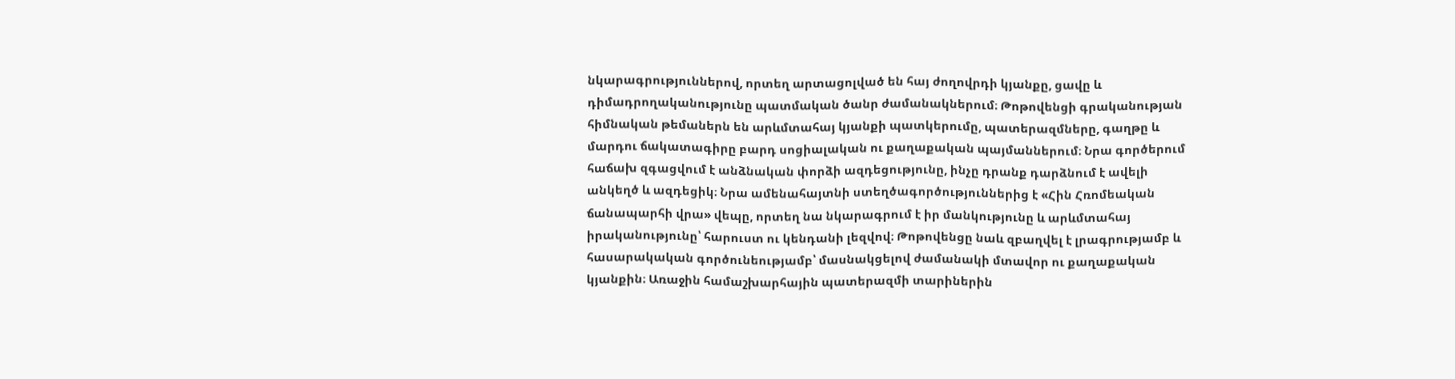նկարագրություններով, որտեղ արտացոլված են հայ ժողովրդի կյանքը, ցավը և դիմադրողականությունը պատմական ծանր ժամանակներում։ Թոթովենցի գրականության հիմնական թեմաներն են արևմտահայ կյանքի պատկերումը, պատերազմները, գաղթը և մարդու ճակատագիրը բարդ սոցիալական ու քաղաքական պայմաններում։ Նրա գործերում հաճախ զգացվում է անձնական փորձի ազդեցությունը, ինչը դրանք դարձնում է ավելի անկեղծ և ազդեցիկ։ Նրա ամենահայտնի ստեղծագործություններից է «Հին Հռոմեական ճանապարհի վրա» վեպը, որտեղ նա նկարագրում է իր մանկությունը և արևմտահայ իրականությունը՝ հարուստ ու կենդանի լեզվով։ Թոթովենցը նաև զբաղվել է լրագրությամբ և հասարակական գործունեությամբ՝ մասնակցելով ժամանակի մտավոր ու քաղաքական կյանքին։ Առաջին համաշխարհային պատերազմի տարիներին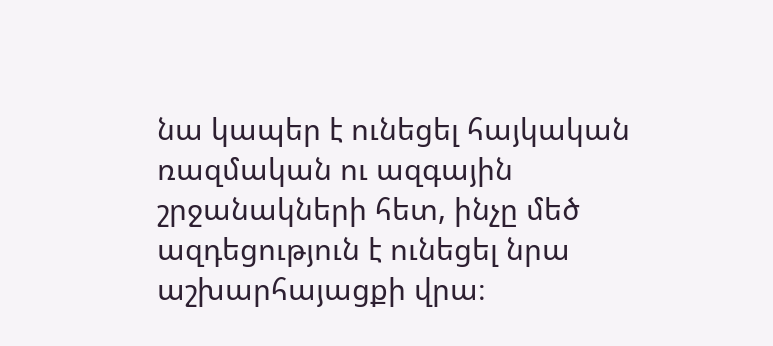նա կապեր է ունեցել հայկական ռազմական ու ազգային շրջանակների հետ, ինչը մեծ ազդեցություն է ունեցել նրա աշխարհայացքի վրա։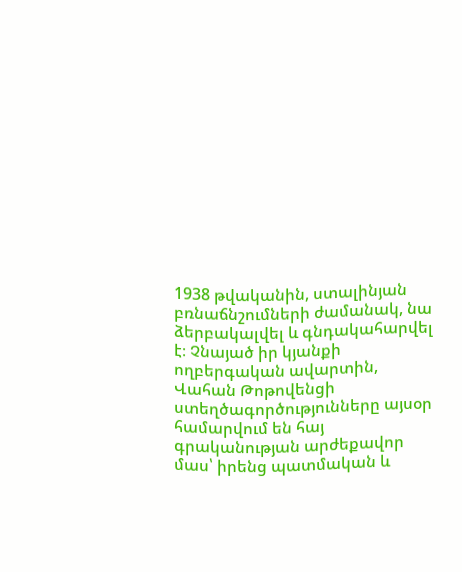1938 թվականին, ստալինյան բռնաճնշումների ժամանակ, նա ձերբակալվել և գնդակահարվել է։ Չնայած իր կյանքի ողբերգական ավարտին, Վահան Թոթովենցի ստեղծագործությունները այսօր համարվում են հայ գրականության արժեքավոր մաս՝ իրենց պատմական և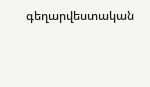գեղարվեստական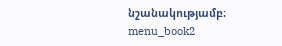նշանակությամբ։ menu_book2